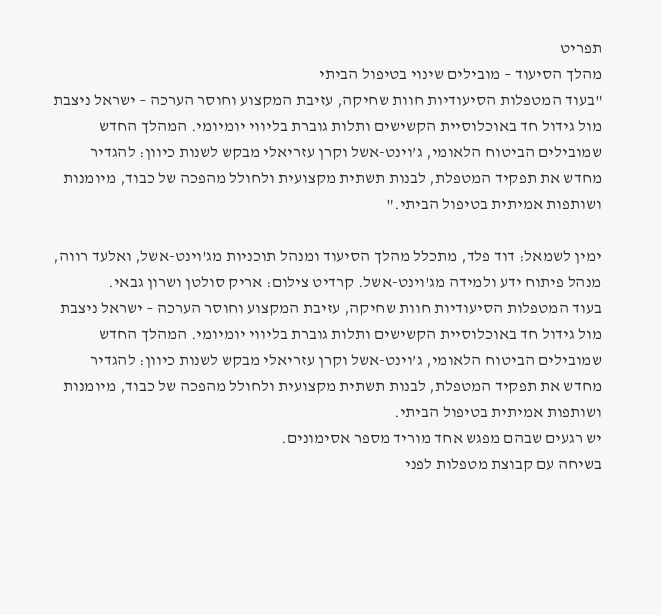תפריט
מהלך הסיעוד – מובילים שינוי בטיפול הביתי
"בעוד המטפלות הסיעודיות חוות שחיקה, עזיבת המקצוע וחוסר הערכה – ישראל ניצבת מול גידול חד באוכלוסיית הקשישים ותלות גוברת בליווי יומיומי. המהלך החדש שמובילים הביטוח הלאומי, ג’וינט-אשל וקרן עזריאלי מבקש לשנות כיוון: להגדיר מחדש את תפקיד המטפלת, לבנות תשתית מקצועית ולחולל מהפכה של כבוד, מיומנות ושותפות אמיתית בטיפול הביתי."

ימין לשמאל: דוד פלד, מתכלל מהלך הסיעוד ומנהל תוכניות מג'וינט-אשל, ואלעד רווה, מנהל פיתוח ידע ולמידה מג'וינט-אשל. קרדיט צילום: אריק סולטן ושרון גבאי.
בעוד המטפלות הסיעודיות חוות שחיקה, עזיבת המקצוע וחוסר הערכה – ישראל ניצבת מול גידול חד באוכלוסיית הקשישים ותלות גוברת בליווי יומיומי. המהלך החדש שמובילים הביטוח הלאומי, ג’וינט-אשל וקרן עזריאלי מבקש לשנות כיוון: להגדיר מחדש את תפקיד המטפלת, לבנות תשתית מקצועית ולחולל מהפכה של כבוד, מיומנות ושותפות אמיתית בטיפול הביתי.
יש רגעים שבהם מפגש אחד מוריד מספר אסימונים.
בשיחה עם קבוצת מטפלות לפני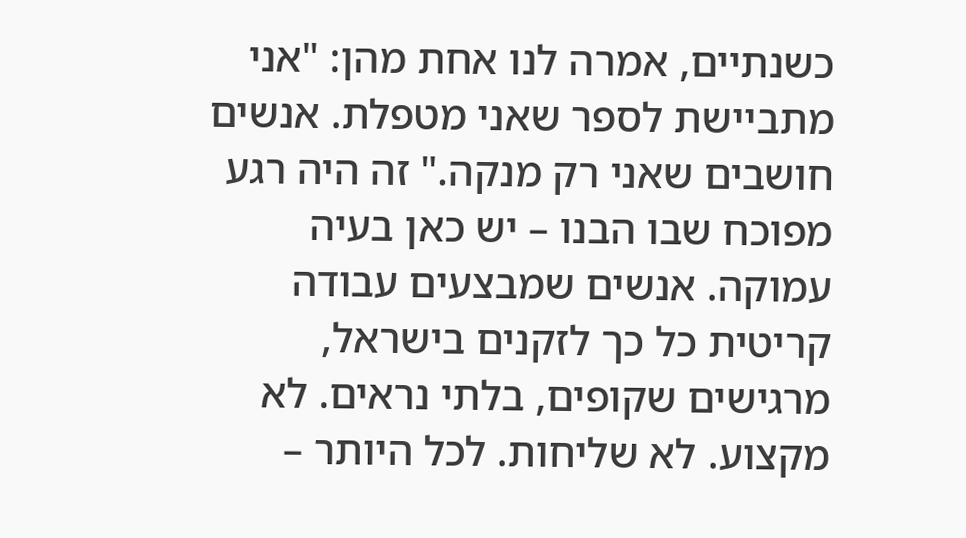כשנתיים, אמרה לנו אחת מהן: "אני מתביישת לספר שאני מטפלת. אנשים חושבים שאני רק מנקה." זה היה רגע מפוכח שבו הבנו – יש כאן בעיה עמוקה. אנשים שמבצעים עבודה קריטית כל כך לזקנים בישראל, מרגישים שקופים, בלתי נראים. לא מקצוע. לא שליחות. לכל היותר –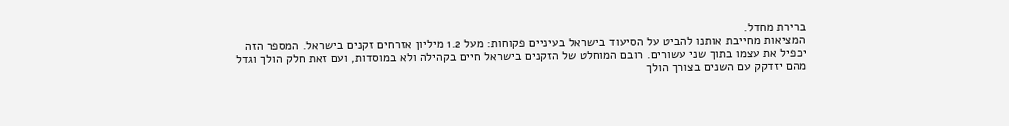ברירת מחדל.
המציאות מחייבת אותנו להביט על הסיעוד בישראל בעיניים פקוחות: מעל 1.2 מיליון אזרחים זקנים בישראל. המספר הזה יכפיל את עצמו בתוך שני עשורים. רובם המוחלט של הזקנים בישראל חיים בקהילה ולא במוסדות, ועם זאת חלק הולך וגדל מהם יזדקק עם השנים בצורך הולך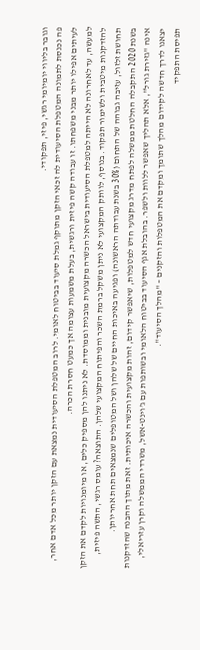וגובר בליווי יומיומי רגשי, פיזי, תפקודי.
פה נכנסת לתמונה המטפלת הסיעודית לה זכאי הזקן מתוקף גמלת סיעוד בביטוח לאומי. לרוב המטפלת הסיעודית נמצאת עם הזקן יותר מכל אדם אחר, לעיתים אפילו יותר מבני משפחתו. זו עבודה קשה פיזית ורגשית, בעלת משמעות עצומה אך כמעט חסרת הכרה.
למעשה, עד לאחרונה לא הייתה למטפלת הסיעודית בישראל הכשרה מקצועית מובנית וממוסדת. לא ניתנו להן מספיק כלים, או מיומנויות לקדם את הזקן להזדקנות מיטבית ולשימור תפקוד. בנוסף, לוותק המקצועי לא ניתן משקל ברמת השכר והפיתוח המקצועי שלהן. התוצאה? עומס רגשי, התשה פיזית, תחושת זלזול, עזיבה גבוהה של התחום (30% בשנת עבודתה הראשונה) ופגיעה באיכות החיים של שלהן ושל המטופלים שנמצאים תחת אחריותן.
בשנת 2020 התקבלה החלטת ממשלה לפתח מדרג מקצועי חדש למטפלות, שיאפשר קידום, זהות מקצועית והכשרה איכותית. זאת מתוך ההבנה שהזדקנות אינה "גזירת גורל", אלא תהליך שאפשר ללוות ולשפר. בהובלת אגף הסיעוד בביטוח הלאומי ובשותפות עם ג’וינט-אשל, משרדי הממשלה וקרן עזריאלי, יצאנו לדרך חדשה לקידום מהלך שתומך ומקדם את המטפלות והזקנים – "מהלך הסיעוד".
תפיסת התפקיד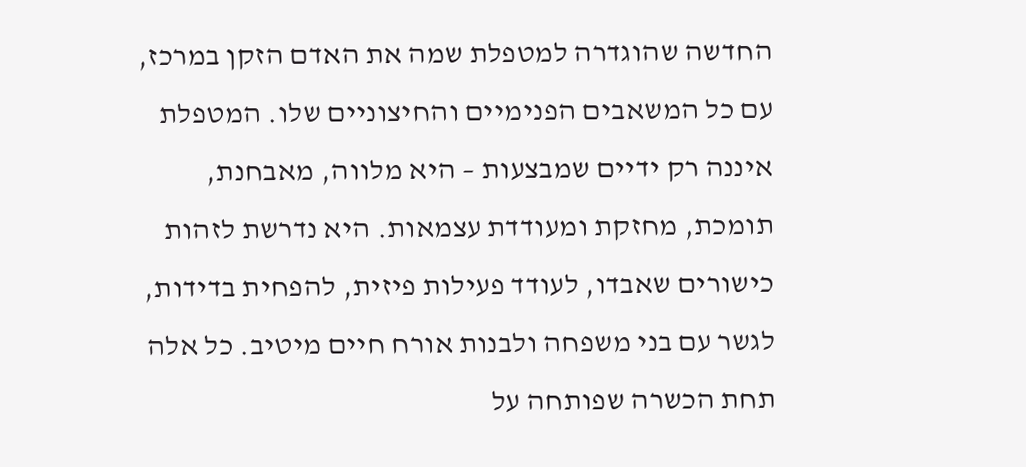החדשה שהוגדרה למטפלת שמה את האדם הזקן במרכז, עם כל המשאבים הפנימיים והחיצוניים שלו. המטפלת איננה רק ידיים שמבצעות – היא מלווה, מאבחנת, תומכת, מחזקת ומעודדת עצמאות. היא נדרשת לזהות כישורים שאבדו, לעודד פעילות פיזית, להפחית בדידות, לגשר עם בני משפחה ולבנות אורח חיים מיטיב. כל אלה תחת הכשרה שפותחה על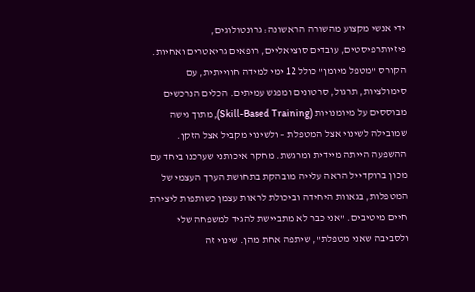ידי אנשי מקצוע מהשורה הראשונה: גרונטולוגים, פיזיותרפיסטים, עובדים סוציאליים, רופאים גריאטרים ואחיות.
הקורס "מטפל מיומן" כולל 12 ימי למידה חווייתית, עם סימולציות, תרגול, סרטונים ומפגש עמיתים. הכלים הנרכשים מבוססים על מיומנויות (Skill-Based Training), מתוך גישה שמובילה לשינוי אצל המטפלת – ולשינוי מקביל אצל הזקן.
ההשפעה הייתה מיידית ומרגשת. מחקר איכותני שערכנו ביחד עם מכון ברוקדייל הראה עלייה מובהקת בתחושת הערך העצמי של המטפלות, בגאוות היחידה וביכולת לראות עצמן כשותפות ליצירת חיים מיטיבים. "אני כבר לא מתביישת להגיד למשפחה שלי ולסביבה שאני מטפלת", שיתפה אחת מהן. שינוי זה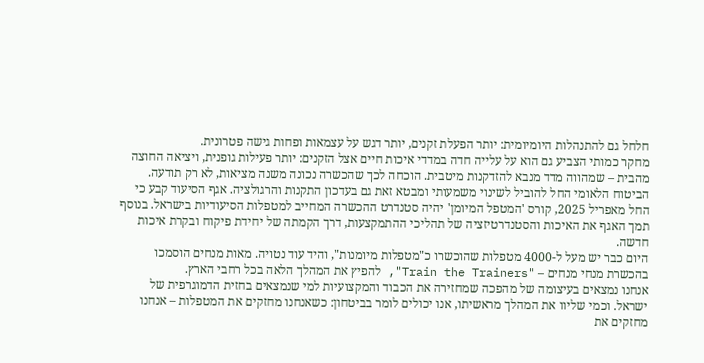חלחל גם להתנהלות היומיומית: יותר הפעלת זקנים, יותר דגש על עצמאות ופחות גישה פטרונית.
מחקר כמותי הצביע גם הוא על עלייה חדה במדדי איכות חיים אצל הזקנים: יותר פעילות גופנית, ויציאה החוצה מהבית – שמהווה מדד מנבא להזדקנות מיטבית. הוכחה לכך שהכשרה נכונה משנה מציאות, לא רק תודעה.
הביטוח הלאומי החל להוביל לשינוי משמעותי ומבטא זאת גם בעדכון התקנות והרגולציה. אגף הסיעוד קבע כי החל מאפריל 2025, קורס 'המטפל המיומן' יהיה סטנדרט ההכשרה המחייב למטפלות הסיעודיות בישראל. בנוסף תמך האגף את האיכות והסטנדרטיזציה של תהליכי ההתמקצעות, דרך הקמתה של יחידת פיקוח ובקרת איכות חדשה.
היום כבר יש מעל ל-4000 מטפלות שהוכשרו כ"מטפלות מיומנות", והיד עוד נטויה. מאות מנחים הוסמכו בהכשרת מנחי מנחים – "Train the Trainers", להפיץ את המהלך הלאה בכל רחבי הארץ.
אנחנו נמצאים בעיצומה של מהפכה שמחזירה את הכבוד והמקצועיות למי שנמצאים בחזית הדמוגרפית של ישראל. וכמי שליוו את המהלך מראשיתו, אנו יכולים לומר בביטחון: כשאנחנו מחזקים את המטפלות – אנחנו מחזקים את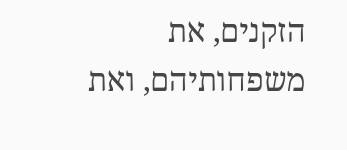הזקנים, את משפחותיהם, ואת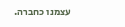עצמנו כחברה.